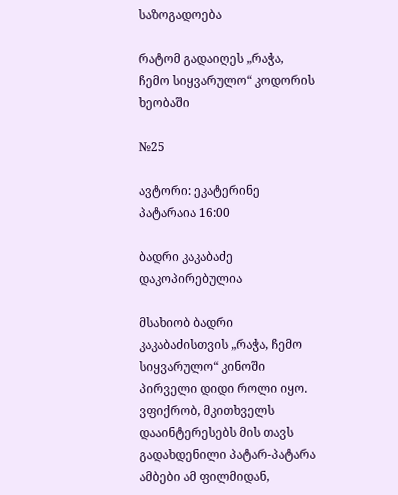საზოგადოება

რატომ გადაიღეს „რაჭა, ჩემო სიყვარულო“ კოდორის ხეობაში

№25

ავტორი: ეკატერინე პატარაია 16:00

ბადრი კაკაბაძე
დაკოპირებულია

მსახიობ ბადრი კაკაბაძისთვის „რაჭა, ჩემო სიყვარულო“ კინოში პირველი დიდი როლი იყო. ვფიქრობ, მკითხველს დააინტერესებს მის თავს გადახდენილი პატარ-პატარა ამბები ამ ფილმიდან,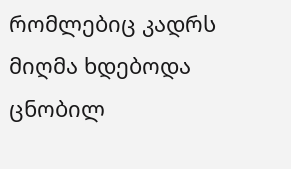რომლებიც კადრს მიღმა ხდებოდა ცნობილ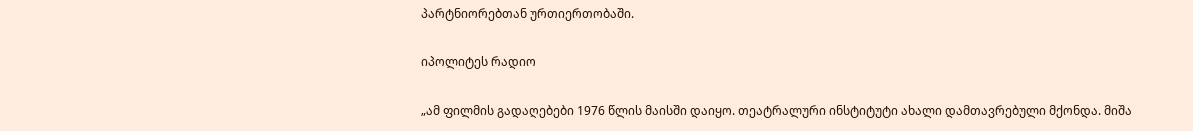პარტნიორებთან ურთიერთობაში.

იპოლიტეს რადიო

„ამ ფილმის გადაღებები 1976 წლის მაისში დაიყო. თეატრალური ინსტიტუტი ახალი დამთავრებული მქონდა. მიშა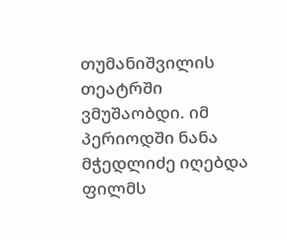თუმანიშვილის თეატრში ვმუშაობდი. იმ პერიოდში ნანა მჭედლიძე იღებდა ფილმს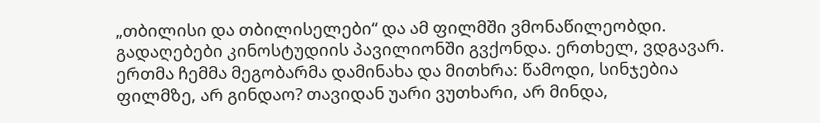„თბილისი და თბილისელები“ და ამ ფილმში ვმონაწილეობდი. გადაღებები კინოსტუდიის პავილიონში გვქონდა. ერთხელ, ვდგავარ. ერთმა ჩემმა მეგობარმა დამინახა და მითხრა: წამოდი, სინჯებია ფილმზე, არ გინდაო? თავიდან უარი ვუთხარი, არ მინდა,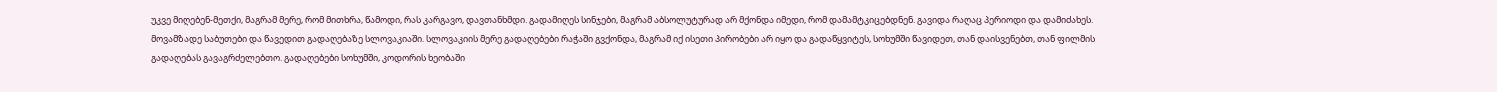უკვე მიღებენ-მეთქი, მაგრამ მერე, რომ მითხრა, წამოდი, რას კარგავო, დავთანხმდი. გადამიღეს სინჯები, მაგრამ აბსოლუტურად არ მქონდა იმედი, რომ დამამტკიცებდნენ. გავიდა რაღაც პერიოდი და დამიძახეს. მოვამზადე საბუთები და წავედით გადაღებაზე სლოვაკიაში. სლოვაკიის მერე გადაღებები რაჭაში გვქონდა, მაგრამ იქ ისეთი პირობები არ იყო და გადაწყვიტეს, სოხუმში წავიდეთ, თან დაისვენებთ, თან ფილმის გადაღებას გავაგრძელებთო. გადაღებები სოხუმში, კოდორის ხეობაში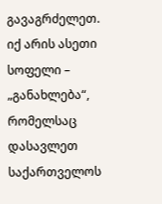გავაგრძელეთ. იქ არის ასეთი სოფელი – „განახლება“, რომელსაც დასავლეთ საქართველოს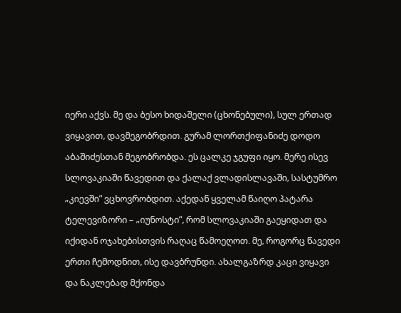იერი აქვს. მე და ბესო ხიდაშელი (ცხონებული), სულ ერთად ვიყავით, დავმეგობრდით. გურამ ლორთქიფანიძე დოდო აბაშიძესთან მეგობრობდა. ეს ცალკე ჯგუფი იყო. მერე ისევ სლოვაკიაში წავედით და ქალაქ ვლადისლავაში, სასტუმრო „კიევში“ ვცხოვრობდით. აქედან ყველამ წაიღო პატარა ტელევიზორი – „იუნოსტი“, რომ სლოვაკიაში გაეყიდათ და იქიდან ოჯახებისთვის რაღაც წამოეღოთ. მე, როგორც წავედი ერთი ჩემოდნით, ისე დავბრუნდი. ახალგაზრდ კაცი ვიყავი და ნაკლებად მქონდა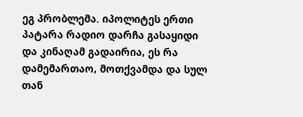ეგ პრობლემა. იპოლიტეს ერთი პატარა რადიო დარჩა გასაყიდი და კინაღამ გადაირია, ეს რა დამემართაო, მოთქვამდა და სულ თან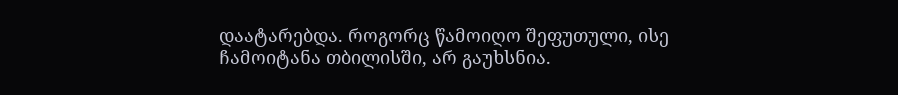დაატარებდა. როგორც წამოიღო შეფუთული, ისე ჩამოიტანა თბილისში, არ გაუხსნია.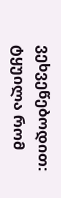ვეხვეწებოდით: ტყუილა რომ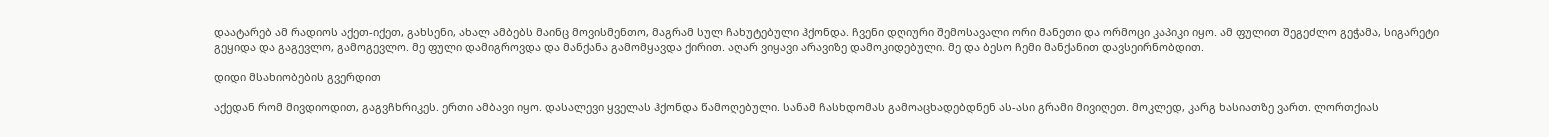დაატარებ ამ რადიოს აქეთ-იქეთ, გახსენი, ახალ ამბებს მაინც მოვისმენთო, მაგრამ სულ ჩახუტებული ჰქონდა. ჩვენი დღიური შემოსავალი ორი მანეთი და ორმოცი კაპიკი იყო. ამ ფულით შეგეძლო გეჭამა, სიგარეტი გეყიდა და გაგევლო, გამოგევლო. მე ფული დამიგროვდა და მანქანა გამომყავდა ქირით. აღარ ვიყავი არავიზე დამოკიდებული. მე და ბესო ჩემი მანქანით დავსეირნობდით.

დიდი მსახიობების გვერდით

აქედან რომ მივდიოდით, გაგვჩხრიკეს. ერთი ამბავი იყო. დასალევი ყველას ჰქონდა წამოღებული. სანამ ჩასხდომას გამოაცხადებდნენ ას-ასი გრამი მივიღეთ. მოკლედ, კარგ ხასიათზე ვართ. ლორთქიას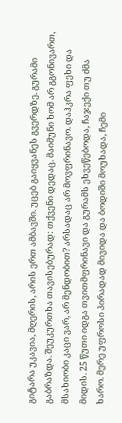გიტარა უკავია, მღერის, არის ერთ ამბავში. უცებ გაიყვანეს გვერდზე. გურამი გაბრაზდა. შეუკურთხა თავისებურად: თქვენი დედაც. მაიმუნი ხომ არ გგონივართ, მსახიობი კაცი ვარ, არ მენდობით? არსადაც არ მოვფრინავო. დაჰკრა ფეხი და მიდის. 25 წუთი იდგა თვითმფრინავი და გურამს ეხვეწებოდა, ჩაჯექი თუ ძმა ხარო. მერე უფროსი პირადად მივიდა და ბოდიში მოუხადა, ჩემი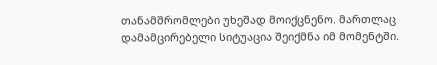თანამშრომლები უხეშად მოიქცნენო. მართლაც დამამცირებელი სიტუაცია შეიქმნა იმ მომენტში.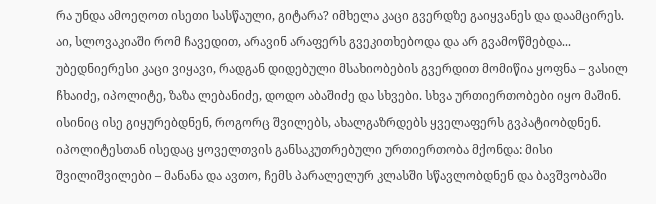რა უნდა ამოეღოთ ისეთი სასწაული, გიტარა? იმხელა კაცი გვერდზე გაიყვანეს და დაამცირეს. აი, სლოვაკიაში რომ ჩავედით, არავინ არაფერს გვეკითხებოდა და არ გვამოწმებდა... უბედნიერესი კაცი ვიყავი, რადგან დიდებული მსახიობების გვერდით მომიწია ყოფნა – ვასილ ჩხაიძე, იპოლიტე, ზაზა ლებანიძე, დოდო აბაშიძე და სხვები. სხვა ურთიერთობები იყო მაშინ. ისინიც ისე გიყურებდნენ, როგორც შვილებს, ახალგაზრდებს ყველაფერს გვპატიობდნენ. იპოლიტესთან ისედაც ყოველთვის განსაკუთრებული ურთიერთობა მქონდა: მისი შვილიშვილები – მანანა და ავთო, ჩემს პარალელურ კლასში სწავლობდნენ და ბავშვობაში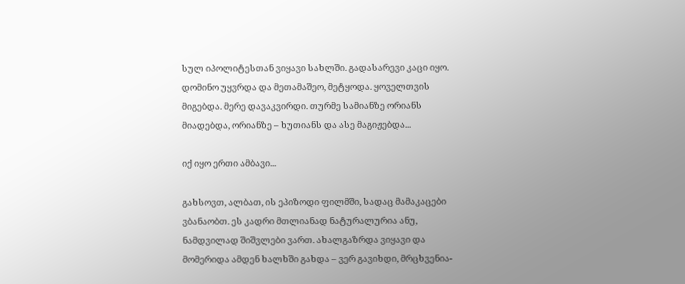სულ იპოლიტესთან ვიყავი სახლში. გადასარევი კაცი იყო. დომინო უყვრდა და მეთამაშეო, მეტყოდა. ყოველთვის მიგებდა. მერე დავაკვირდი. თურმე სამიანზე ორიანს მიადებდა, ორიანზე – ხუთიანს და ასე მაგიჟებდა...

იქ იყო ერთი ამბავი...

გახსოვთ, ალბათ, ის ეპიზოდი ფილმში, სადაც მამაკაცები ვბანაობთ. ეს კადრი მთლიანად ნატურალურია ანუ, ნამდვილად შიშვლები ვართ. ახალგაზრდა ვიყავი და მომერიდა ამდენ ხალხში გახდა – ვერ გავიხდი, მრცხვენია-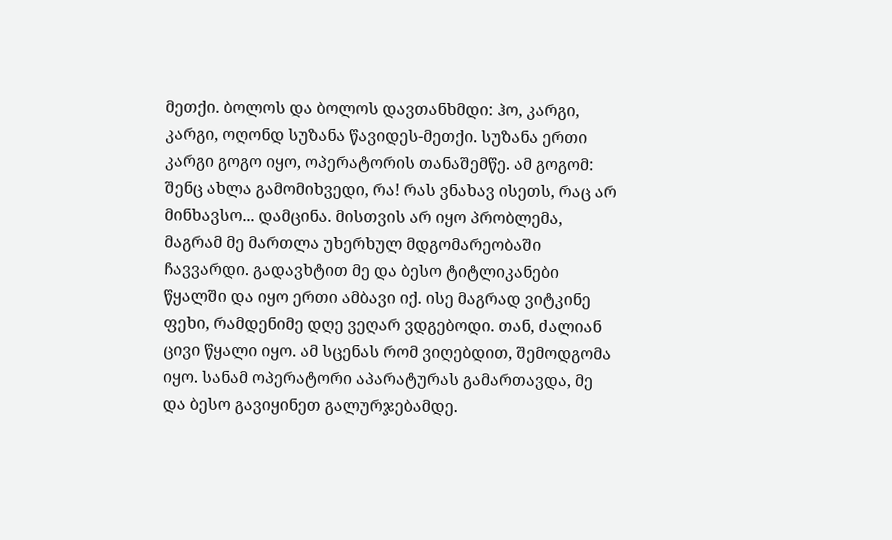მეთქი. ბოლოს და ბოლოს დავთანხმდი: ჰო, კარგი, კარგი, ოღონდ სუზანა წავიდეს-მეთქი. სუზანა ერთი კარგი გოგო იყო, ოპერატორის თანაშემწე. ამ გოგომ: შენც ახლა გამომიხვედი, რა! რას ვნახავ ისეთს, რაც არ მინხავსო... დამცინა. მისთვის არ იყო პრობლემა, მაგრამ მე მართლა უხერხულ მდგომარეობაში ჩავვარდი. გადავხტით მე და ბესო ტიტლიკანები წყალში და იყო ერთი ამბავი იქ. ისე მაგრად ვიტკინე ფეხი, რამდენიმე დღე ვეღარ ვდგებოდი. თან, ძალიან ცივი წყალი იყო. ამ სცენას რომ ვიღებდით, შემოდგომა იყო. სანამ ოპერატორი აპარატურას გამართავდა, მე და ბესო გავიყინეთ გალურჯებამდე.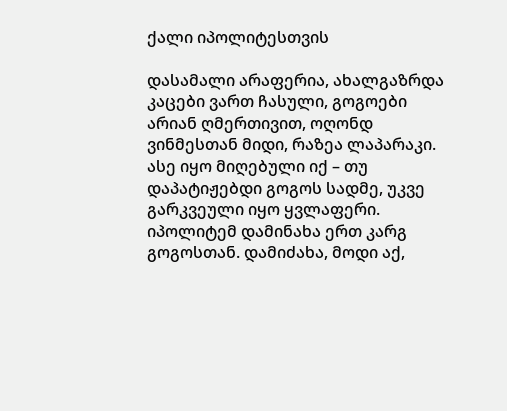ქალი იპოლიტესთვის

დასამალი არაფერია, ახალგაზრდა კაცები ვართ ჩასული, გოგოები არიან ღმერთივით, ოღონდ ვინმესთან მიდი, რაზეა ლაპარაკი. ასე იყო მიღებული იქ – თუ დაპატიჟებდი გოგოს სადმე, უკვე გარკვეული იყო ყვლაფერი. იპოლიტემ დამინახა ერთ კარგ გოგოსთან. დამიძახა, მოდი აქ,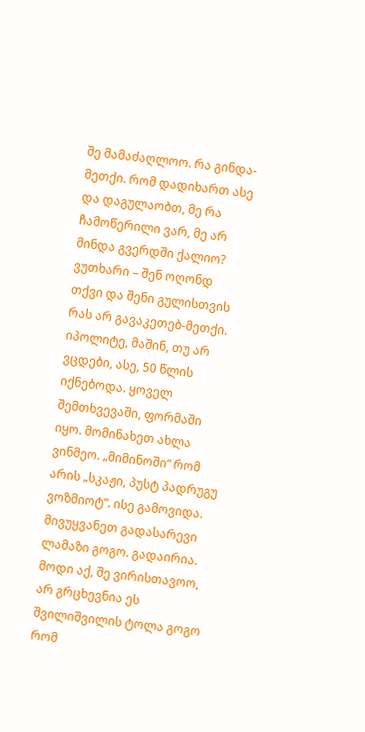შე მამაძაღლოო. რა გინდა-მეთქი. რომ დადიხართ ასე და დაგულაობთ, მე რა ჩამოწერილი ვარ, მე არ მინდა გვერდში ქალიო? ვუთხარი – შენ ოღონდ თქვი და შენი გულისთვის რას არ გავაკეთებ-მეთქი. იპოლიტე, მაშინ, თუ არ ვცდები, ასე, 50 წლის იქნებოდა. ყოველ შემთხვევაში, ფორმაში იყო. მომინახეთ ახლა ვინმეო. „მიმინოში“ რომ არის „სკაჟი, პუსტ პადრუგუ ვოზმიოტ“. ისე გამოვიდა. მივუყვანეთ გადასარევი ლამაზი გოგო. გადაირია. მოდი აქ, შე ვირისთავოო, არ გრცხევნია ეს შვილიშვილის ტოლა გოგო რომ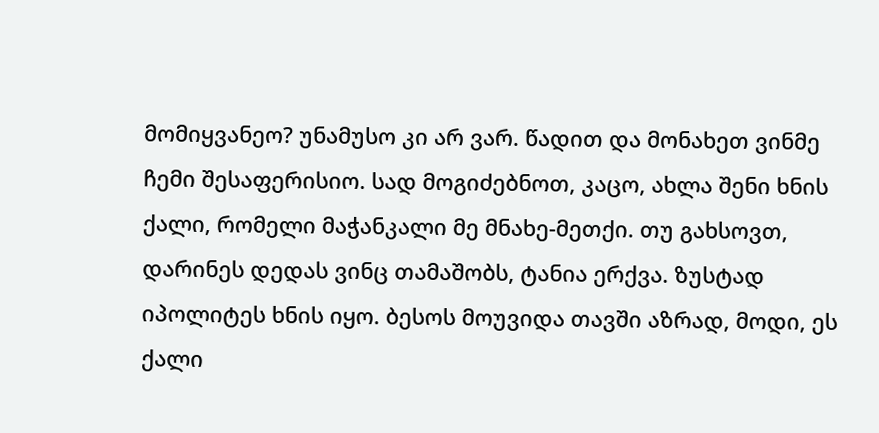მომიყვანეო? უნამუსო კი არ ვარ. წადით და მონახეთ ვინმე ჩემი შესაფერისიო. სად მოგიძებნოთ, კაცო, ახლა შენი ხნის ქალი, რომელი მაჭანკალი მე მნახე-მეთქი. თუ გახსოვთ, დარინეს დედას ვინც თამაშობს, ტანია ერქვა. ზუსტად იპოლიტეს ხნის იყო. ბესოს მოუვიდა თავში აზრად, მოდი, ეს ქალი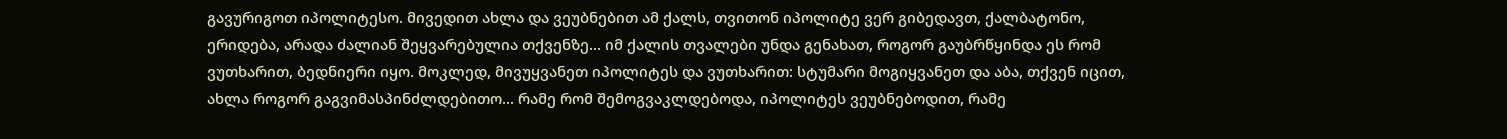გავურიგოთ იპოლიტესო. მივედით ახლა და ვეუბნებით ამ ქალს, თვითონ იპოლიტე ვერ გიბედავთ, ქალბატონო, ერიდება, არადა ძალიან შეყვარებულია თქვენზე... იმ ქალის თვალები უნდა გენახათ, როგორ გაუბრწყინდა ეს რომ ვუთხარით, ბედნიერი იყო. მოკლედ, მივუყვანეთ იპოლიტეს და ვუთხარით: სტუმარი მოგიყვანეთ და აბა, თქვენ იცით, ახლა როგორ გაგვიმასპინძლდებითო... რამე რომ შემოგვაკლდებოდა, იპოლიტეს ვეუბნებოდით, რამე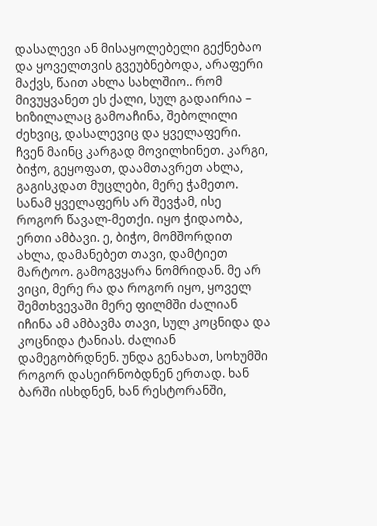დასალევი ან მისაყოლებელი გექნებაო და ყოველთვის გვეუბნებოდა, არაფერი მაქვს, წაით ახლა სახლშიო.. რომ მივუყვანეთ ეს ქალი, სულ გადაირია – ხიზილალაც გამოაჩინა, შებოლილი ძეხვიც, დასალევიც და ყველაფერი. ჩვენ მაინც კარგად მოვილხინეთ. კარგი, ბიჭო, გეყოფათ, დაამთავრეთ ახლა, გაგისკდათ მუცლები, მერე ჭამეთო. სანამ ყველაფერს არ შევჭამ, ისე როგორ წავალ-მეთქი. იყო ჭიდაობა, ერთი ამბავი. ე, ბიჭო, მომშორდით ახლა, დამანებეთ თავი, დამტიეთ მარტოო. გამოგვყარა ნომრიდან. მე არ ვიცი, მერე რა და როგორ იყო, ყოველ შემთხვევაში მერე ფილმში ძალიან იჩინა ამ ამბავმა თავი, სულ კოცნიდა და კოცნიდა ტანიას. ძალიან დამეგობრდნენ. უნდა გენახათ, სოხუმში როგორ დასეირნობდნენ ერთად. ხან ბარში ისხდნენ, ხან რესტორანში,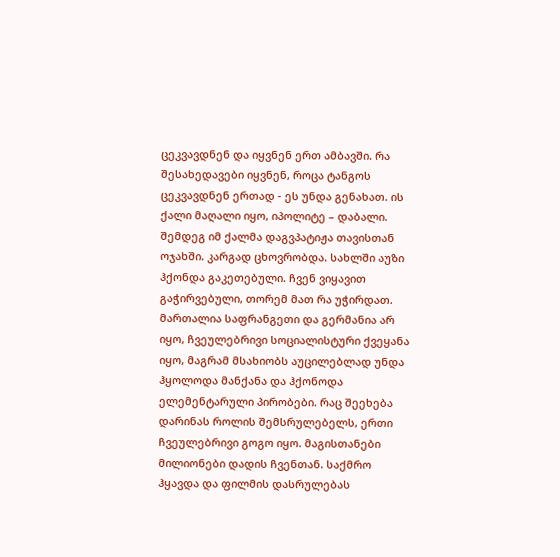ცეკვავდნენ და იყვნენ ერთ ამბავში. რა შესახედავები იყვნენ, როცა ტანგოს ცეკვავდნენ ერთად - ეს უნდა გენახათ. ის ქალი მაღალი იყო, იპოლიტე – დაბალი. შემდეგ იმ ქალმა დაგვპატიჟა თავისთან ოჯახში. კარგად ცხოვრობდა. სახლში აუზი ჰქონდა გაკეთებული. ჩვენ ვიყავით გაჭირვებული, თორემ მათ რა უჭირდათ. მართალია საფრანგეთი და გერმანია არ იყო, ჩვეულებრივი სოციალისტური ქვეყანა იყო, მაგრამ მსახიობს აუცილებლად უნდა ჰყოლოდა მანქანა და ჰქონოდა ელემენტარული პირობები. რაც შეეხება დარინას როლის შემსრულებელს, ერთი ჩვეულებრივი გოგო იყო. მაგისთანები მილიონები დადის ჩვენთან. საქმრო ჰყავდა და ფილმის დასრულებას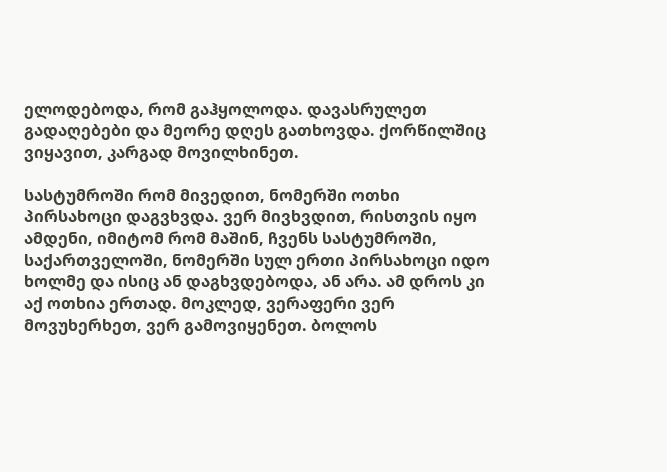ელოდებოდა, რომ გაჰყოლოდა. დავასრულეთ გადაღებები და მეორე დღეს გათხოვდა. ქორწილშიც ვიყავით, კარგად მოვილხინეთ.

სასტუმროში რომ მივედით, ნომერში ოთხი პირსახოცი დაგვხვდა. ვერ მივხვდით, რისთვის იყო ამდენი, იმიტომ რომ მაშინ, ჩვენს სასტუმროში, საქართველოში, ნომერში სულ ერთი პირსახოცი იდო ხოლმე და ისიც ან დაგხვდებოდა, ან არა. ამ დროს კი აქ ოთხია ერთად. მოკლედ, ვერაფერი ვერ მოვუხერხეთ, ვერ გამოვიყენეთ. ბოლოს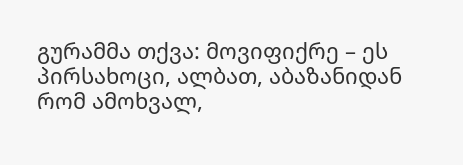გურამმა თქვა: მოვიფიქრე – ეს პირსახოცი, ალბათ, აბაზანიდან რომ ამოხვალ,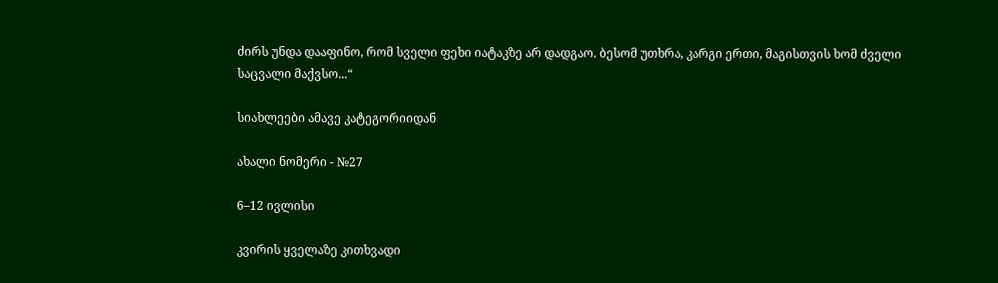ძირს უნდა დააფინო, რომ სველი ფეხი იატაკზე არ დადგაო. ბესომ უთხრა, კარგი ერთი, მაგისთვის ხომ ძველი საცვალი მაქვსო...“

სიახლეები ამავე კატეგორიიდან

ახალი ნომერი - №27

6–12 ივლისი

კვირის ყველაზე კითხვადი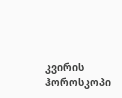კვირის ჰოროსკოპი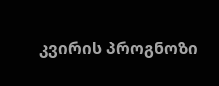კვირის პროგნოზი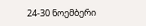24-30 ნოემბერი